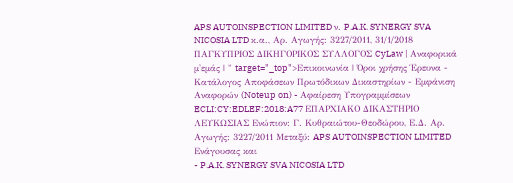APS AUTOINSPECTION LIMITED ν. P.A.K. SYNERGY SVA NICOSIA LTD κ.α., Αρ. Αγωγής: 3227/2011, 31/1/2018 ΠΑΓΚΥΠΡΙΟΣ ΔΙΚΗΓΟΡΙΚΟΣ ΣΥΛΛΟΓΟΣ CyLaw | Αναφορικά μ'εμάς | " target="_top">Επικοινωνία | Όροι χρήσης Έρευνα - Κατάλογος Αποφάσεων Πρωτόδικων Δικαστηρίων - Εμφάνιση Αναφορών (Noteup on) - Αφαίρεση Υπογραμμίσεων ECLI:CY:EDLEF:2018:A77 ΕΠΑΡΧΙΑΚΟ ΔΙΚΑΣΤΗΡΙΟ ΛΕΥΚΩΣΙΑΣ Ενώπιον: Γ. Κυθραιώτου-Θεοδώρου, Ε.Δ. Αρ. Αγωγής: 3227/2011 Μεταξύ: APS AUTOINSPECTION LIMITED Ενάγoυσας και
- P.A.K. SYNERGY SVA NICOSIA LTD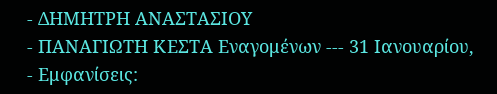- ΔΗΜΗΤΡΗ ΑΝΑΣΤΑΣΙΟΥ
- ΠΑΝΑΓΙΩΤΗ ΚΕΣΤΑ Εναγομένων --- 31 Ιανουαρίου,
- Εμφανίσεις: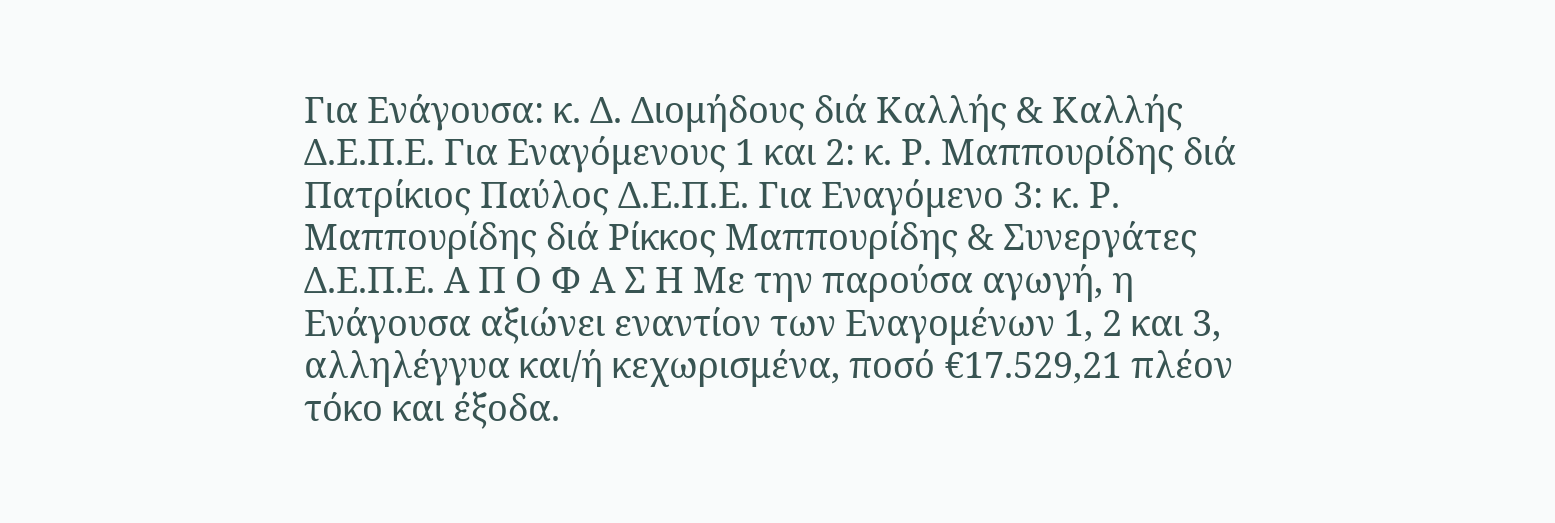Για Ενάγουσα: κ. Δ. Διομήδους διά Καλλής & Καλλής Δ.Ε.Π.Ε. Για Εναγόμενους 1 και 2: κ. Ρ. Μαππουρίδης διά Πατρίκιος Παύλος Δ.Ε.Π.Ε. Για Εναγόμενο 3: κ. Ρ. Μαππουρίδης διά Ρίκκος Μαππουρίδης & Συνεργάτες Δ.Ε.Π.Ε. Α Π Ο Φ Α Σ Η Με την παρούσα αγωγή, η Ενάγουσα αξιώνει εναντίον των Εναγομένων 1, 2 και 3, αλληλέγγυα και/ή κεχωρισμένα, ποσό €17.529,21 πλέον τόκο και έξοδα.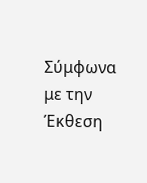Σύμφωνα με την Έκθεση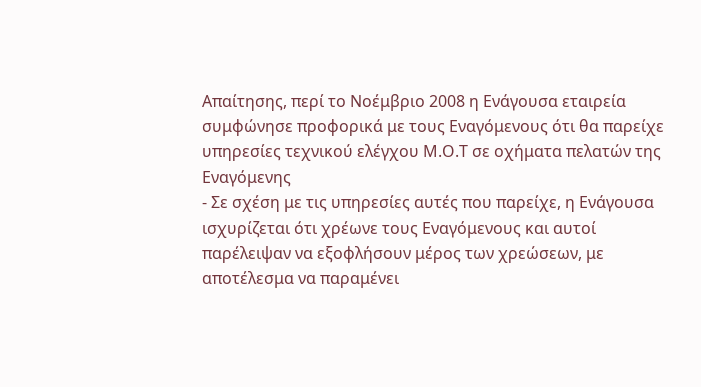Απαίτησης, περί το Νοέμβριο 2008 η Ενάγουσα εταιρεία συμφώνησε προφορικά με τους Εναγόμενους ότι θα παρείχε υπηρεσίες τεχνικού ελέγχου Μ.Ο.Τ σε οχήματα πελατών της Εναγόμενης
- Σε σχέση με τις υπηρεσίες αυτές που παρείχε, η Ενάγουσα ισχυρίζεται ότι χρέωνε τους Εναγόμενους και αυτοί παρέλειψαν να εξοφλήσουν μέρος των χρεώσεων, με αποτέλεσμα να παραμένει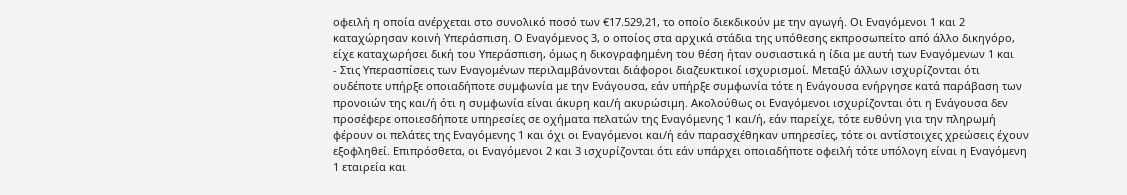οφειλή η οποία ανέρχεται στο συνολικό ποσό των €17.529,21, το οποίο διεκδικούν με την αγωγή. Οι Εναγόμενοι 1 και 2 καταχώρησαν κοινή Υπεράσπιση. Ο Εναγόμενος 3, ο οποίος στα αρχικά στάδια της υπόθεσης εκπροσωπείτο από άλλο δικηγόρο, είχε καταχωρήσει δική του Υπεράσπιση, όμως η δικογραφημένη του θέση ήταν ουσιαστικά η ίδια με αυτή των Εναγόμενων 1 και
- Στις Υπερασπίσεις των Εναγομένων περιλαμβάνονται διάφοροι διαζευκτικοί ισχυρισμοί. Μεταξύ άλλων ισχυρίζονται ότι ουδέποτε υπήρξε οποιαδήποτε συμφωνία με την Ενάγουσα, εάν υπήρξε συμφωνία τότε η Ενάγουσα ενήργησε κατά παράβαση των προνοιών της και/ή ότι η συμφωνία είναι άκυρη και/ή ακυρώσιμη. Ακολούθως οι Εναγόμενοι ισχυρίζονται ότι η Ενάγουσα δεν προσέφερε οποιεσδήποτε υπηρεσίες σε οχήματα πελατών της Εναγόμενης 1 και/ή, εάν παρείχε, τότε ευθύνη για την πληρωμή φέρουν οι πελάτες της Εναγόμενης 1 και όχι οι Εναγόμενοι και/ή εάν παρασχέθηκαν υπηρεσίες, τότε οι αντίστοιχες χρεώσεις έχουν εξοφληθεί. Επιπρόσθετα, οι Εναγόμενοι 2 και 3 ισχυρίζονται ότι εάν υπάρχει οποιαδήποτε οφειλή τότε υπόλογη είναι η Εναγόμενη 1 εταιρεία και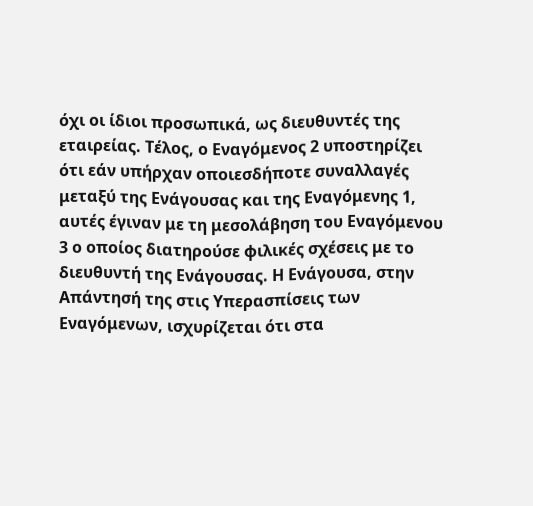όχι οι ίδιοι προσωπικά, ως διευθυντές της εταιρείας. Τέλος, ο Εναγόμενος 2 υποστηρίζει ότι εάν υπήρχαν οποιεσδήποτε συναλλαγές μεταξύ της Ενάγουσας και της Εναγόμενης 1, αυτές έγιναν με τη μεσολάβηση του Εναγόμενου 3 ο οποίος διατηρούσε φιλικές σχέσεις με το διευθυντή της Ενάγουσας. Η Ενάγουσα, στην Απάντησή της στις Υπερασπίσεις των Εναγόμενων, ισχυρίζεται ότι στα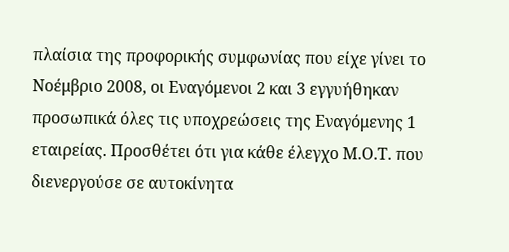πλαίσια της προφορικής συμφωνίας που είχε γίνει το Νοέμβριο 2008, οι Εναγόμενοι 2 και 3 εγγυήθηκαν προσωπικά όλες τις υποχρεώσεις της Εναγόμενης 1 εταιρείας. Προσθέτει ότι για κάθε έλεγχο Μ.Ο.Τ. που διενεργούσε σε αυτοκίνητα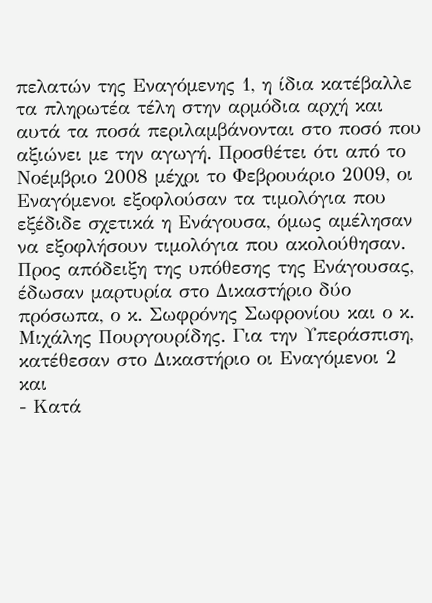πελατών της Εναγόμενης 1, η ίδια κατέβαλλε τα πληρωτέα τέλη στην αρμόδια αρχή και αυτά τα ποσά περιλαμβάνονται στο ποσό που αξιώνει με την αγωγή. Προσθέτει ότι από το Νοέμβριο 2008 μέχρι το Φεβρουάριο 2009, οι Εναγόμενοι εξοφλούσαν τα τιμολόγια που εξέδιδε σχετικά η Ενάγουσα, όμως αμέλησαν να εξοφλήσουν τιμολόγια που ακολούθησαν. Προς απόδειξη της υπόθεσης της Ενάγουσας, έδωσαν μαρτυρία στο Δικαστήριο δύο πρόσωπα, ο κ. Σωφρόνης Σωφρονίου και ο κ. Μιχάλης Πουργουρίδης. Για την Υπεράσπιση, κατέθεσαν στο Δικαστήριο οι Εναγόμενοι 2 και
- Κατά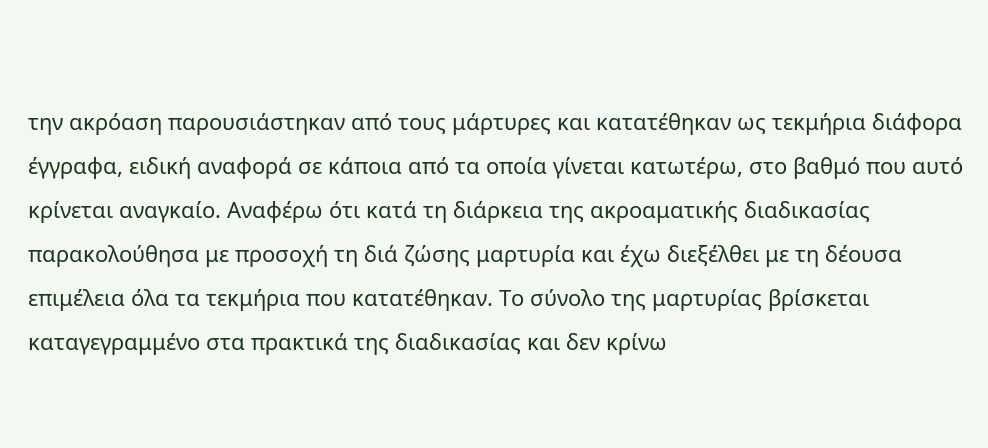την ακρόαση παρουσιάστηκαν από τους μάρτυρες και κατατέθηκαν ως τεκμήρια διάφορα έγγραφα, ειδική αναφορά σε κάποια από τα οποία γίνεται κατωτέρω, στο βαθμό που αυτό κρίνεται αναγκαίο. Αναφέρω ότι κατά τη διάρκεια της ακροαματικής διαδικασίας παρακολούθησα με προσοχή τη διά ζώσης μαρτυρία και έχω διεξέλθει με τη δέουσα επιμέλεια όλα τα τεκμήρια που κατατέθηκαν. Το σύνολο της μαρτυρίας βρίσκεται καταγεγραμμένο στα πρακτικά της διαδικασίας και δεν κρίνω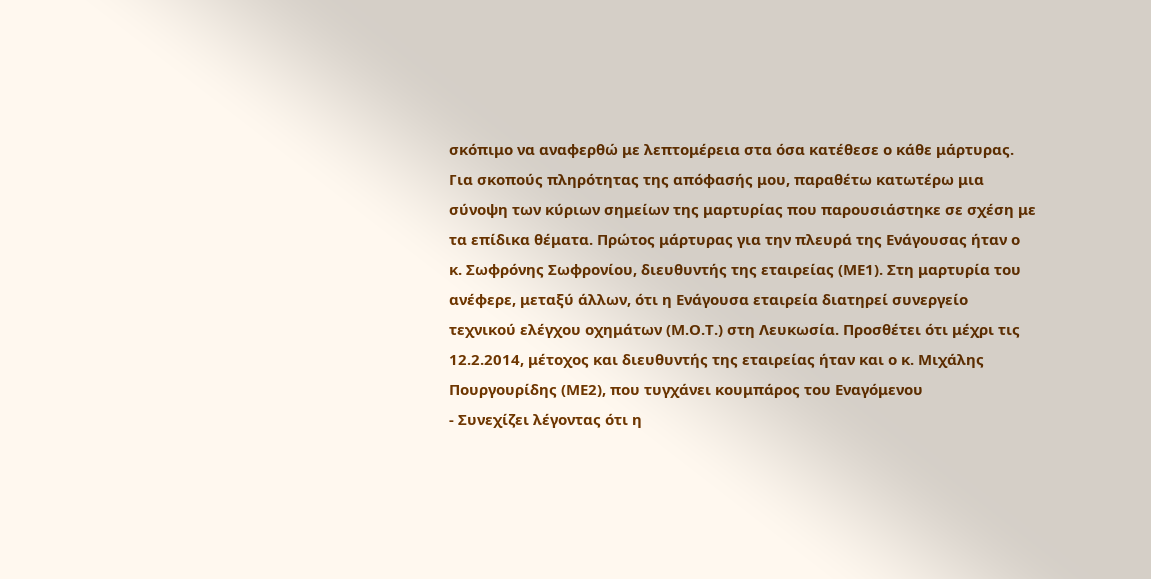σκόπιμο να αναφερθώ με λεπτομέρεια στα όσα κατέθεσε ο κάθε μάρτυρας. Για σκοπούς πληρότητας της απόφασής μου, παραθέτω κατωτέρω μια σύνοψη των κύριων σημείων της μαρτυρίας που παρουσιάστηκε σε σχέση με τα επίδικα θέματα. Πρώτος μάρτυρας για την πλευρά της Ενάγουσας ήταν ο κ. Σωφρόνης Σωφρονίου, διευθυντής της εταιρείας (ΜΕ1). Στη μαρτυρία του ανέφερε, μεταξύ άλλων, ότι η Ενάγουσα εταιρεία διατηρεί συνεργείο τεχνικού ελέγχου οχημάτων (Μ.Ο.Τ.) στη Λευκωσία. Προσθέτει ότι μέχρι τις 12.2.2014, μέτοχος και διευθυντής της εταιρείας ήταν και ο κ. Μιχάλης Πουργουρίδης (ΜΕ2), που τυγχάνει κουμπάρος του Εναγόμενου
- Συνεχίζει λέγοντας ότι η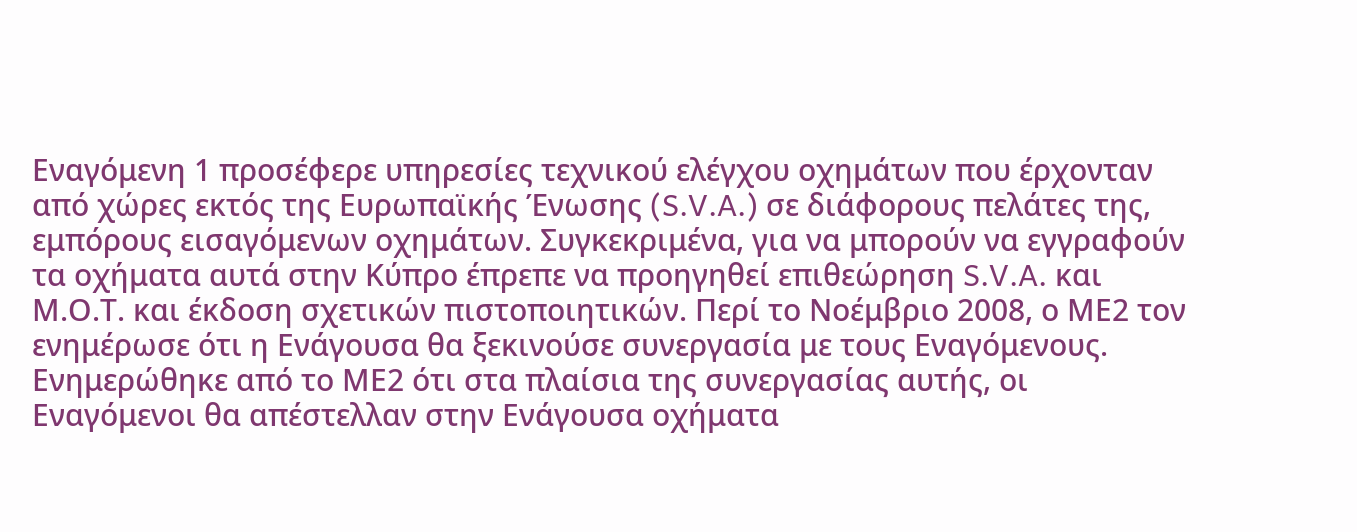Εναγόμενη 1 προσέφερε υπηρεσίες τεχνικού ελέγχου οχημάτων που έρχονταν από χώρες εκτός της Ευρωπαϊκής Ένωσης (S.V.A.) σε διάφορους πελάτες της, εμπόρους εισαγόμενων οχημάτων. Συγκεκριμένα, για να μπορούν να εγγραφούν τα οχήματα αυτά στην Κύπρο έπρεπε να προηγηθεί επιθεώρηση S.V.A. και Μ.Ο.Τ. και έκδοση σχετικών πιστοποιητικών. Περί το Νοέμβριο 2008, ο ΜΕ2 τον ενημέρωσε ότι η Ενάγουσα θα ξεκινούσε συνεργασία με τους Εναγόμενους. Ενημερώθηκε από το ΜΕ2 ότι στα πλαίσια της συνεργασίας αυτής, οι Εναγόμενοι θα απέστελλαν στην Ενάγουσα οχήματα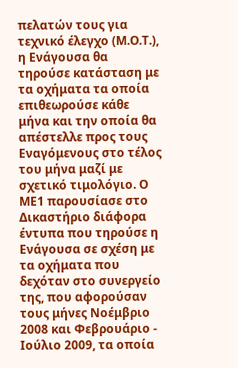πελατών τους για τεχνικό έλεγχο (Μ.Ο.Τ.), η Ενάγουσα θα τηρούσε κατάσταση με τα οχήματα τα οποία επιθεωρούσε κάθε μήνα και την οποία θα απέστελλε προς τους Εναγόμενους στο τέλος του μήνα μαζί με σχετικό τιμολόγιο. Ο ΜΕ1 παρουσίασε στο Δικαστήριο διάφορα έντυπα που τηρούσε η Ενάγουσα σε σχέση με τα οχήματα που δεχόταν στο συνεργείο της, που αφορούσαν τους μήνες Νοέμβριο 2008 και Φεβρουάριο - Ιούλιο 2009, τα οποία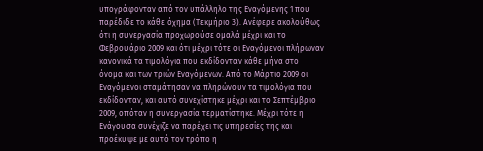υπογράφονταν από τον υπάλληλο της Εναγόμενης 1 που παρέδιδε το κάθε όχημα (Τεκμήριο 3). Ανέφερε ακολούθως ότι η συνεργασία προχωρούσε ομαλά μέχρι και το Φεβρουάριο 2009 και ότι μέχρι τότε οι Εναγόμενοι πλήρωναν κανονικά τα τιμολόγια που εκδίδονταν κάθε μήνα στο όνομα και των τριών Εναγόμενων. Από το Μάρτιο 2009 οι Εναγόμενοι σταμάτησαν να πληρώνουν τα τιμολόγια που εκδίδονταν, και αυτό συνεχίστηκε μέχρι και το Σεπτέμβριο 2009, οπόταν η συνεργασία τερματίστηκε. Μέχρι τότε η Ενάγουσα συνέχιζε να παρέχει τις υπηρεσίες της και προέκυψε με αυτό τον τρόπο η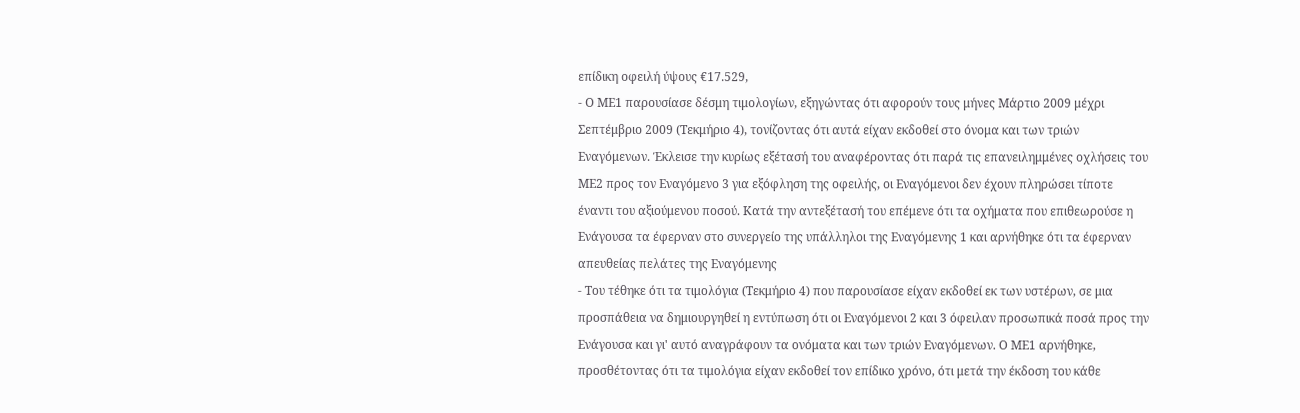επίδικη οφειλή ύψους €17.529,
- Ο ΜΕ1 παρουσίασε δέσμη τιμολογίων, εξηγώντας ότι αφορούν τους μήνες Μάρτιο 2009 μέχρι Σεπτέμβριο 2009 (Τεκμήριο 4), τονίζοντας ότι αυτά είχαν εκδοθεί στο όνομα και των τριών Εναγόμενων. Έκλεισε την κυρίως εξέτασή του αναφέροντας ότι παρά τις επανειλημμένες οχλήσεις του ΜΕ2 προς τον Εναγόμενο 3 για εξόφληση της οφειλής, οι Εναγόμενοι δεν έχουν πληρώσει τίποτε έναντι του αξιούμενου ποσού. Κατά την αντεξέτασή του επέμενε ότι τα οχήματα που επιθεωρούσε η Ενάγουσα τα έφερναν στο συνεργείο της υπάλληλοι της Εναγόμενης 1 και αρνήθηκε ότι τα έφερναν απευθείας πελάτες της Εναγόμενης
- Του τέθηκε ότι τα τιμολόγια (Τεκμήριο 4) που παρουσίασε είχαν εκδοθεί εκ των υστέρων, σε μια προσπάθεια να δημιουργηθεί η εντύπωση ότι οι Εναγόμενοι 2 και 3 όφειλαν προσωπικά ποσά προς την Ενάγουσα και γι' αυτό αναγράφουν τα ονόματα και των τριών Εναγόμενων. Ο ΜΕ1 αρνήθηκε, προσθέτοντας ότι τα τιμολόγια είχαν εκδοθεί τον επίδικο χρόνο, ότι μετά την έκδοση του κάθε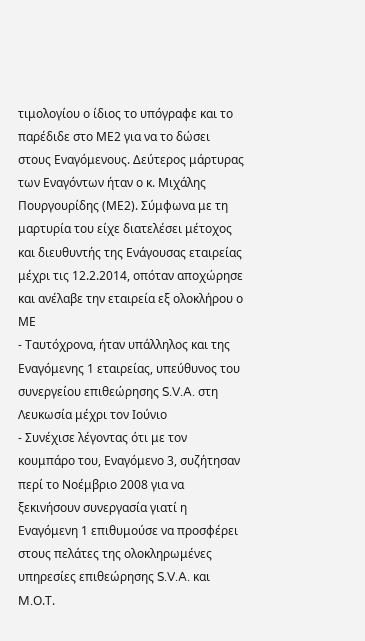τιμολογίου ο ίδιος το υπόγραφε και το παρέδιδε στο ΜΕ2 για να το δώσει στους Εναγόμενους. Δεύτερος μάρτυρας των Εναγόντων ήταν ο κ. Μιχάλης Πουργουρίδης (ΜΕ2). Σύμφωνα με τη μαρτυρία του είχε διατελέσει μέτοχος και διευθυντής της Ενάγουσας εταιρείας μέχρι τις 12.2.2014, οπόταν αποχώρησε και ανέλαβε την εταιρεία εξ ολοκλήρου ο ΜΕ
- Ταυτόχρονα, ήταν υπάλληλος και της Εναγόμενης 1 εταιρείας, υπεύθυνος του συνεργείου επιθεώρησης S.V.A. στη Λευκωσία μέχρι τον Ιούνιο
- Συνέχισε λέγοντας ότι με τον κουμπάρο του, Εναγόμενο 3, συζήτησαν περί το Νοέμβριο 2008 για να ξεκινήσουν συνεργασία γιατί η Εναγόμενη 1 επιθυμούσε να προσφέρει στους πελάτες της ολοκληρωμένες υπηρεσίες επιθεώρησης S.V.A. και M.Ο.Τ.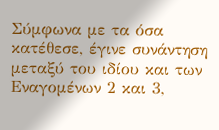Σύμφωνα με τα όσα κατέθεσε, έγινε συνάντηση μεταξύ του ιδίου και των Εναγομένων 2 και 3,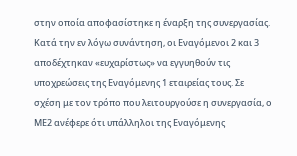στην οποία αποφασίστηκε η έναρξη της συνεργασίας. Κατά την εν λόγω συνάντηση, οι Εναγόμενοι 2 και 3 αποδέχτηκαν «ευχαρίστως» να εγγυηθούν τις υποχρεώσεις της Εναγόμενης 1 εταιρείας τους. Σε σχέση με τον τρόπο που λειτουργούσε η συνεργασία, ο ΜΕ2 ανέφερε ότι υπάλληλοι της Εναγόμενης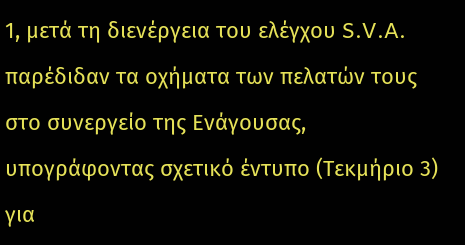1, μετά τη διενέργεια του ελέγχου S.V.A. παρέδιδαν τα οχήματα των πελατών τους στο συνεργείο της Ενάγουσας, υπογράφοντας σχετικό έντυπο (Τεκμήριο 3) για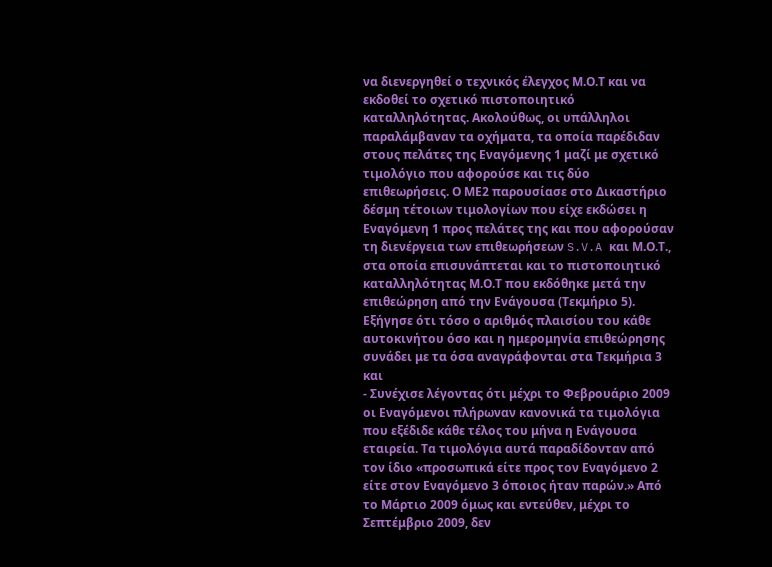να διενεργηθεί ο τεχνικός έλεγχος Μ.Ο.Τ και να εκδοθεί το σχετικό πιστοποιητικό καταλληλότητας. Ακολούθως, οι υπάλληλοι παραλάμβαναν τα οχήματα, τα οποία παρέδιδαν στους πελάτες της Εναγόμενης 1 μαζί με σχετικό τιμολόγιο που αφορούσε και τις δύο επιθεωρήσεις. Ο ΜΕ2 παρουσίασε στο Δικαστήριο δέσμη τέτοιων τιμολογίων που είχε εκδώσει η Εναγόμενη 1 προς πελάτες της και που αφορούσαν τη διενέργεια των επιθεωρήσεων S.V.A και Μ.Ο.Τ., στα οποία επισυνάπτεται και το πιστοποιητικό καταλληλότητας Μ.Ο.Τ που εκδόθηκε μετά την επιθεώρηση από την Ενάγουσα (Τεκμήριο 5). Εξήγησε ότι τόσο ο αριθμός πλαισίου του κάθε αυτοκινήτου όσο και η ημερομηνία επιθεώρησης συνάδει με τα όσα αναγράφονται στα Τεκμήρια 3 και
- Συνέχισε λέγοντας ότι μέχρι το Φεβρουάριο 2009 οι Εναγόμενοι πλήρωναν κανονικά τα τιμολόγια που εξέδιδε κάθε τέλος του μήνα η Ενάγουσα εταιρεία. Τα τιμολόγια αυτά παραδίδονταν από τον ίδιο «προσωπικά είτε προς τον Εναγόμενο 2 είτε στον Εναγόμενο 3 όποιος ήταν παρών.» Από το Μάρτιο 2009 όμως και εντεύθεν, μέχρι το Σεπτέμβριο 2009, δεν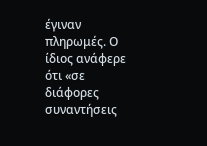έγιναν πληρωμές. Ο ίδιος ανάφερε ότι «σε διάφορες συναντήσεις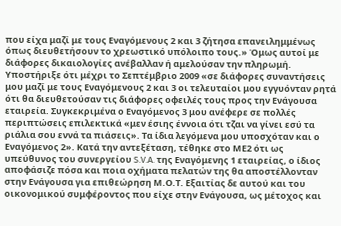που είχα μαζί με τους Εναγόμενους 2 και 3 ζήτησα επανειλημμένως όπως διευθετήσουν το χρεωστικό υπόλοιπο τους.» Όμως αυτοί με διάφορες δικαιολογίες ανέβαλλαν ή αμελούσαν την πληρωμή. Υποστήριξε ότι μέχρι το Σεπτέμβριο 2009 «σε διάφορες συναντήσεις μου μαζί με τους Εναγόμενους 2 και 3 οι τελευταίοι μου εγγυόνταν ρητά ότι θα διευθετούσαν τις διάφορες οφειλές τους προς την Ενάγουσα εταιρεία. Συγκεκριμένα ο Εναγόμενος 3 μου ανέφερε σε πολλές περιπτώσεις επιλεκτικά «μεν έσιης έννοια ότι τζαι να γίνει εσύ τα ριάλια σου εννά τα πιάσεις». Τα ίδια λεγόμενα μου υποσχόταν και ο Εναγόμενος 2». Κατά την αντεξέταση, τέθηκε στο ΜΕ2 ότι ως υπεύθυνος του συνεργείου S.V.A. της Εναγόμενης 1 εταιρείας, ο ίδιος αποφάσιζε πόσα και ποια οχήματα πελατών της θα αποστέλλονταν στην Ενάγουσα για επιθεώρηση Μ.Ο.Τ. Εξαιτίας δε αυτού και του οικονομικού συμφέροντος που είχε στην Ενάγουσα, ως μέτοχος και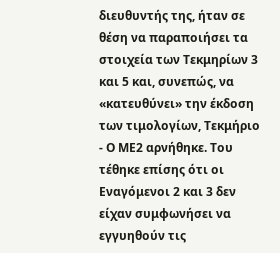διευθυντής της, ήταν σε θέση να παραποιήσει τα στοιχεία των Τεκμηρίων 3 και 5 και, συνεπώς, να «κατευθύνει» την έκδοση των τιμολογίων, Τεκμήριο
- Ο ΜΕ2 αρνήθηκε. Του τέθηκε επίσης ότι οι Εναγόμενοι 2 και 3 δεν είχαν συμφωνήσει να εγγυηθούν τις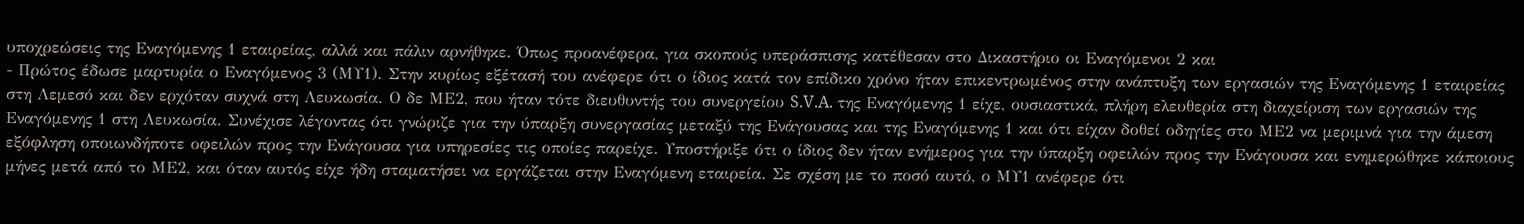υποχρεώσεις της Εναγόμενης 1 εταιρείας, αλλά και πάλιν αρνήθηκε. Όπως προανέφερα, για σκοπούς υπεράσπισης κατέθεσαν στο Δικαστήριο οι Εναγόμενοι 2 και
- Πρώτος έδωσε μαρτυρία ο Εναγόμενος 3 (ΜΥ1). Στην κυρίως εξέτασή του ανέφερε ότι ο ίδιος κατά τον επίδικο χρόνο ήταν επικεντρωμένος στην ανάπτυξη των εργασιών της Εναγόμενης 1 εταιρείας στη Λεμεσό και δεν ερχόταν συχνά στη Λευκωσία. Ο δε ΜΕ2, που ήταν τότε διευθυντής του συνεργείου S.V.A. της Εναγόμενης 1 είχε, ουσιαστικά, πλήρη ελευθερία στη διαχείριση των εργασιών της Εναγόμενης 1 στη Λευκωσία. Συνέχισε λέγοντας ότι γνώριζε για την ύπαρξη συνεργασίας μεταξύ της Ενάγουσας και της Εναγόμενης 1 και ότι είχαν δοθεί οδηγίες στο ΜΕ2 να μεριμνά για την άμεση εξόφληση οποιωνδήποτε οφειλών προς την Ενάγουσα για υπηρεσίες τις οποίες παρείχε. Υποστήριξε ότι ο ίδιος δεν ήταν ενήμερος για την ύπαρξη οφειλών προς την Ενάγουσα και ενημερώθηκε κάποιους μήνες μετά από το ΜΕ2, και όταν αυτός είχε ήδη σταματήσει να εργάζεται στην Εναγόμενη εταιρεία. Σε σχέση με το ποσό αυτό, ο ΜΥ1 ανέφερε ότι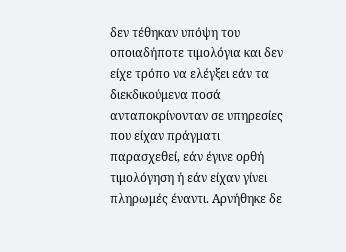δεν τέθηκαν υπόψη του οποιαδήποτε τιμολόγια και δεν είχε τρόπο να ελέγξει εάν τα διεκδικούμενα ποσά ανταποκρίνονταν σε υπηρεσίες που είχαν πράγματι παρασχεθεί, εάν έγινε ορθή τιμολόγηση ή εάν είχαν γίνει πληρωμές έναντι. Αρνήθηκε δε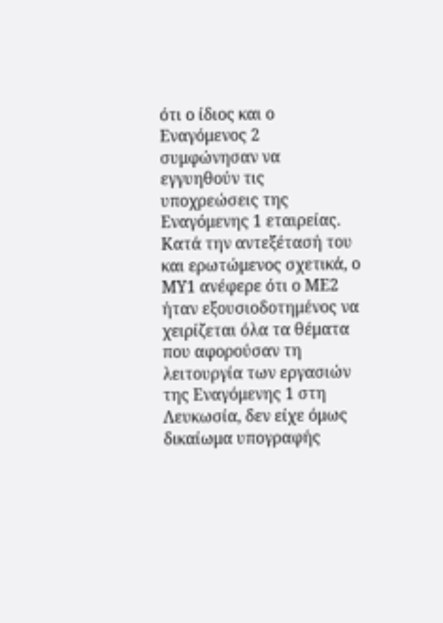ότι ο ίδιος και ο Εναγόμενος 2 συμφώνησαν να εγγυηθούν τις υποχρεώσεις της Εναγόμενης 1 εταιρείας. Κατά την αντεξέτασή του και ερωτώμενος σχετικά, ο ΜΥ1 ανέφερε ότι ο ΜΕ2 ήταν εξουσιοδοτημένος να χειρίζεται όλα τα θέματα που αφορούσαν τη λειτουργία των εργασιών της Εναγόμενης 1 στη Λευκωσία, δεν είχε όμως δικαίωμα υπογραφής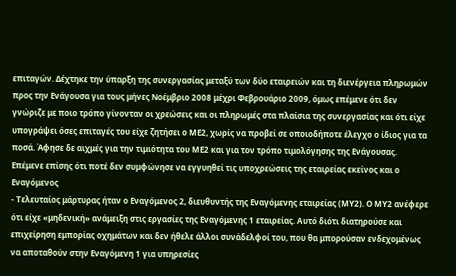επιταγών. Δέχτηκε την ύπαρξη της συνεργασίας μεταξύ των δύο εταιρειών και τη διενέργεια πληρωμών προς την Ενάγουσα για τους μήνες Νοέμβριο 2008 μέχρι Φεβρουάριο 2009, όμως επέμενε ότι δεν γνώριζε με ποιο τρόπο γίνονταν οι χρεώσεις και οι πληρωμές στα πλαίσια της συνεργασίας και ότι είχε υπογράψει όσες επιταγές του είχε ζητήσει ο ΜΕ2, χωρίς να προβεί σε οποιοδήποτε έλεγχο ο ίδιος για τα ποσά. Άφησε δε αιχμές για την τιμιότητα του ΜΕ2 και για τον τρόπο τιμολόγησης της Ενάγουσας. Επέμενε επίσης ότι ποτέ δεν συμφώνησε να εγγυηθεί τις υποχρεώσεις της εταιρείας εκείνος και ο Εναγόμενος
- Τελευταίος μάρτυρας ήταν ο Εναγόμενος 2, διευθυντής της Εναγόμενης εταιρείας (ΜΥ2). Ο ΜΥ2 ανέφερε ότι είχε «μηδενική» ανάμειξη στις εργασίες της Εναγόμενης 1 εταιρείας. Αυτό διότι διατηρούσε και επιχείρηση εμπορίας οχημάτων και δεν ήθελε άλλοι συνάδελφοί του, που θα μπορούσαν ενδεχομένως να αποταθούν στην Εναγόμενη 1 για υπηρεσίες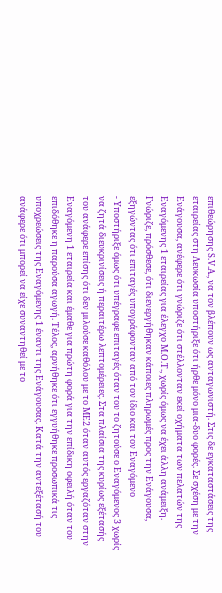επιθεώρησης S.V.A., να τον βλέπουν ως ανταγωνιστή. Στις δε εγκαταστάσεις της εταιρείας στη Λευκωσία υποστήριξε ότι ήρθε μόνο μια-δυο φορές. Σε σχέση με την Ενάγουσα, ανέφερε ότι γνώριζε ότι στέλλονταν εκεί οχήματα των πελατών της Εναγόμενης 1 εταιρείας για έλεγχο Μ.Ο.Τ., χωρίς όμως να έχει άλλη ανάμειξη. Γνώριζε, πρόσθεσε, ότι διενεργήθηκαν κάποιες πληρωμές προς την Ενάγουσα, εξηγώντας ότι επιταγές υπογράφονταν από τον ίδιο και τον Εναγόμενο
- Υποστήριξε όμως ότι υπέγραφε επιταγές όταν του το ζητούσε ο Εναγόμενος 3 χωρίς να ζητά διευκρινίσεις ή περαιτέρω λεπτομέρειες. Στα πλαίσια της κυρίως εξέτασής του ανάφερε επίσης ότι δεν μιλούσε καθόλου με το ΜΕ2 όταν αυτός εργαζόταν στην Εναγόμενη 1 εταιρεία και έμαθε για πρώτη φορά για την επίδικη οφειλή όταν του επιδόθηκε η παρούσα αγωγή. Τέλος, αρνήθηκε ότι εγγυήθηκε προσωπικά τις υποχρεώσεις της Εναγόμενης 1 έναντι της Ενάγουσας. Κατά την αντεξέτασή του ανάφερε ότι μπορεί να είχε συναντηθεί με το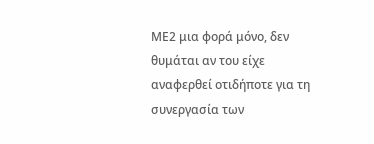ΜΕ2 μια φορά μόνο, δεν θυμάται αν του είχε αναφερθεί οτιδήποτε για τη συνεργασία των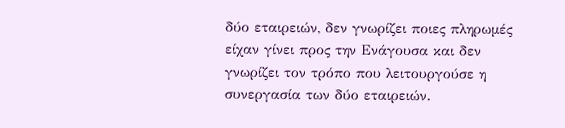δύο εταιρειών, δεν γνωρίζει ποιες πληρωμές είχαν γίνει προς την Ενάγουσα και δεν γνωρίζει τον τρόπο που λειτουργούσε η συνεργασία των δύο εταιρειών.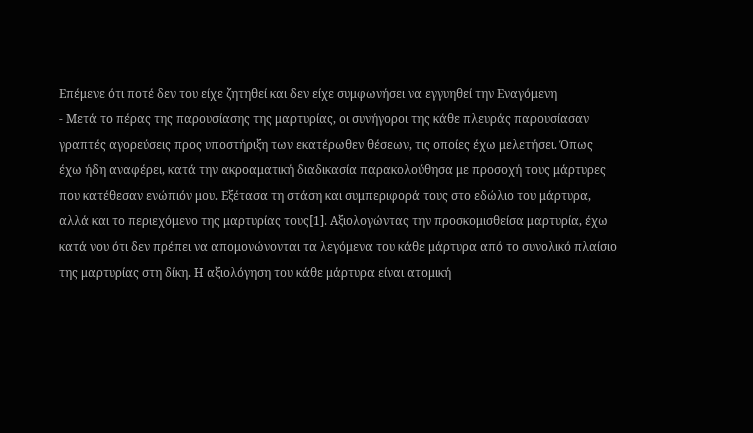Επέμενε ότι ποτέ δεν του είχε ζητηθεί και δεν είχε συμφωνήσει να εγγυηθεί την Εναγόμενη
- Μετά το πέρας της παρουσίασης της μαρτυρίας, οι συνήγοροι της κάθε πλευράς παρουσίασαν γραπτές αγορεύσεις προς υποστήριξη των εκατέρωθεν θέσεων, τις οποίες έχω μελετήσει. Όπως έχω ήδη αναφέρει, κατά την ακροαματική διαδικασία παρακολούθησα με προσοχή τους μάρτυρες που κατέθεσαν ενώπιόν μου. Εξέτασα τη στάση και συμπεριφορά τους στο εδώλιο του μάρτυρα, αλλά και το περιεχόμενο της μαρτυρίας τους[1]. Αξιολογώντας την προσκομισθείσα μαρτυρία, έχω κατά νου ότι δεν πρέπει να απομονώνονται τα λεγόμενα του κάθε μάρτυρα από το συνολικό πλαίσιο της μαρτυρίας στη δίκη. Η αξιολόγηση του κάθε μάρτυρα είναι ατομική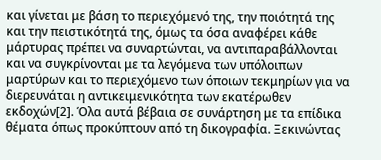και γίνεται με βάση το περιεχόμενό της, την ποιότητά της και την πειστικότητά της, όμως τα όσα αναφέρει κάθε μάρτυρας πρέπει να συναρτώνται, να αντιπαραβάλλονται και να συγκρίνονται με τα λεγόμενα των υπόλοιπων μαρτύρων και το περιεχόμενο των όποιων τεκμηρίων για να διερευνάται η αντικειμενικότητα των εκατέρωθεν εκδοχών[2]. Όλα αυτά βέβαια σε συνάρτηση με τα επίδικα θέματα όπως προκύπτουν από τη δικογραφία. Ξεκινώντας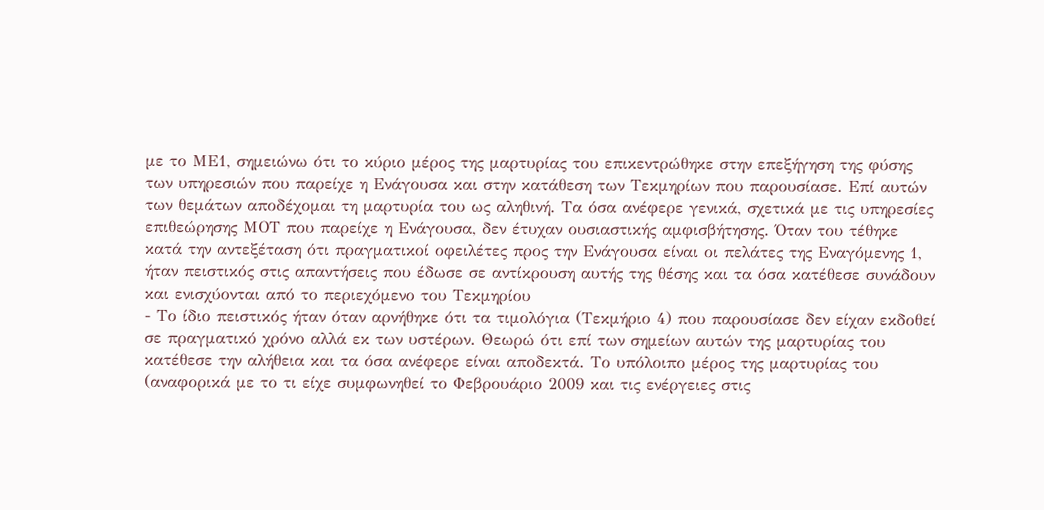με το ΜΕ1, σημειώνω ότι το κύριο μέρος της μαρτυρίας του επικεντρώθηκε στην επεξήγηση της φύσης των υπηρεσιών που παρείχε η Ενάγουσα και στην κατάθεση των Τεκμηρίων που παρουσίασε. Επί αυτών των θεμάτων αποδέχομαι τη μαρτυρία του ως αληθινή. Τα όσα ανέφερε γενικά, σχετικά με τις υπηρεσίες επιθεώρησης ΜΟΤ που παρείχε η Ενάγουσα, δεν έτυχαν ουσιαστικής αμφισβήτησης. Όταν του τέθηκε κατά την αντεξέταση ότι πραγματικοί οφειλέτες προς την Ενάγουσα είναι οι πελάτες της Εναγόμενης 1, ήταν πειστικός στις απαντήσεις που έδωσε σε αντίκρουση αυτής της θέσης και τα όσα κατέθεσε συνάδουν και ενισχύονται από το περιεχόμενο του Τεκμηρίου
- Το ίδιο πειστικός ήταν όταν αρνήθηκε ότι τα τιμολόγια (Τεκμήριο 4) που παρουσίασε δεν είχαν εκδοθεί σε πραγματικό χρόνο αλλά εκ των υστέρων. Θεωρώ ότι επί των σημείων αυτών της μαρτυρίας του κατέθεσε την αλήθεια και τα όσα ανέφερε είναι αποδεκτά. Το υπόλοιπο μέρος της μαρτυρίας του (αναφορικά με το τι είχε συμφωνηθεί το Φεβρουάριο 2009 και τις ενέργειες στις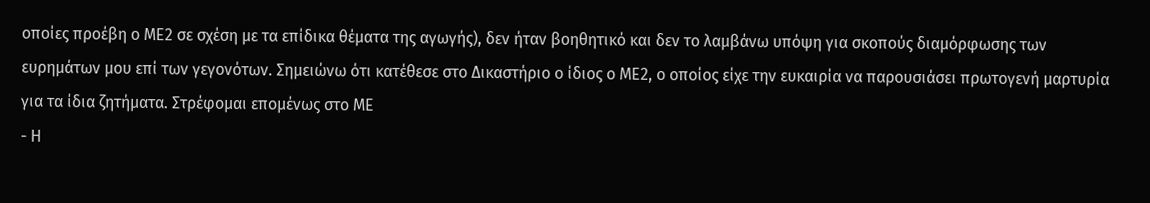οποίες προέβη ο ΜΕ2 σε σχέση με τα επίδικα θέματα της αγωγής), δεν ήταν βοηθητικό και δεν το λαμβάνω υπόψη για σκοπούς διαμόρφωσης των ευρημάτων μου επί των γεγονότων. Σημειώνω ότι κατέθεσε στο Δικαστήριο ο ίδιος ο ΜΕ2, ο οποίος είχε την ευκαιρία να παρουσιάσει πρωτογενή μαρτυρία για τα ίδια ζητήματα. Στρέφομαι επομένως στο ΜΕ
- Η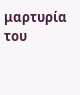μαρτυρία του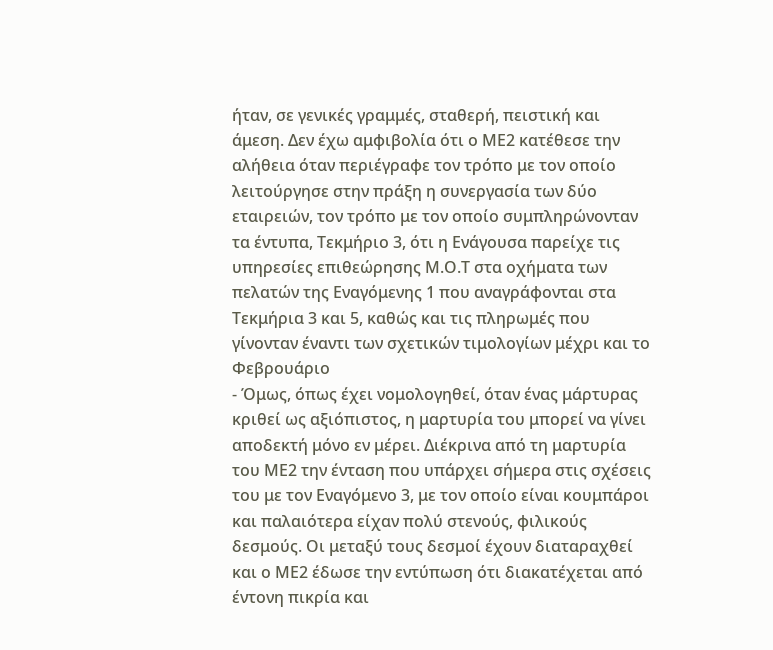ήταν, σε γενικές γραμμές, σταθερή, πειστική και άμεση. Δεν έχω αμφιβολία ότι ο ΜΕ2 κατέθεσε την αλήθεια όταν περιέγραφε τον τρόπο με τον οποίο λειτούργησε στην πράξη η συνεργασία των δύο εταιρειών, τον τρόπο με τον οποίο συμπληρώνονταν τα έντυπα, Τεκμήριο 3, ότι η Ενάγουσα παρείχε τις υπηρεσίες επιθεώρησης Μ.Ο.Τ στα οχήματα των πελατών της Εναγόμενης 1 που αναγράφονται στα Τεκμήρια 3 και 5, καθώς και τις πληρωμές που γίνονταν έναντι των σχετικών τιμολογίων μέχρι και το Φεβρουάριο
- Όμως, όπως έχει νομολογηθεί, όταν ένας μάρτυρας κριθεί ως αξιόπιστος, η μαρτυρία του μπορεί να γίνει αποδεκτή μόνο εν μέρει. Διέκρινα από τη μαρτυρία του ΜΕ2 την ένταση που υπάρχει σήμερα στις σχέσεις του με τον Εναγόμενο 3, με τον οποίο είναι κουμπάροι και παλαιότερα είχαν πολύ στενούς, φιλικούς δεσμούς. Οι μεταξύ τους δεσμοί έχουν διαταραχθεί και ο ΜΕ2 έδωσε την εντύπωση ότι διακατέχεται από έντονη πικρία και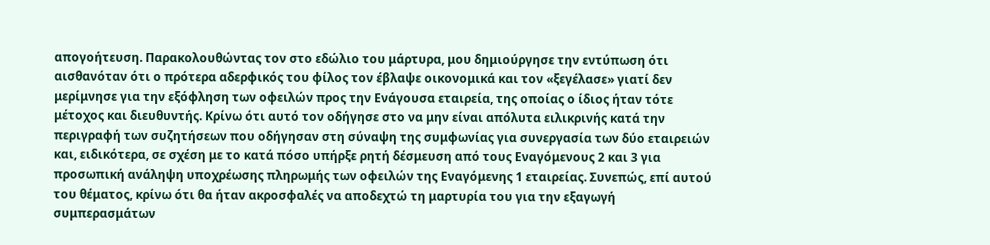απογοήτευση. Παρακολουθώντας τον στο εδώλιο του μάρτυρα, μου δημιούργησε την εντύπωση ότι αισθανόταν ότι ο πρότερα αδερφικός του φίλος τον έβλαψε οικονομικά και τον «ξεγέλασε» γιατί δεν μερίμνησε για την εξόφληση των οφειλών προς την Ενάγουσα εταιρεία, της οποίας ο ίδιος ήταν τότε μέτοχος και διευθυντής. Κρίνω ότι αυτό τον οδήγησε στο να μην είναι απόλυτα ειλικρινής κατά την περιγραφή των συζητήσεων που οδήγησαν στη σύναψη της συμφωνίας για συνεργασία των δύο εταιρειών και, ειδικότερα, σε σχέση με το κατά πόσο υπήρξε ρητή δέσμευση από τους Εναγόμενους 2 και 3 για προσωπική ανάληψη υποχρέωσης πληρωμής των οφειλών της Εναγόμενης 1 εταιρείας. Συνεπώς, επί αυτού του θέματος, κρίνω ότι θα ήταν ακροσφαλές να αποδεχτώ τη μαρτυρία του για την εξαγωγή συμπερασμάτων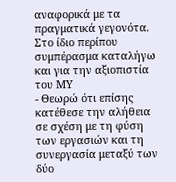αναφορικά με τα πραγματικά γεγονότα. Στο ίδιο περίπου συμπέρασμα καταλήγω και για την αξιοπιστία του ΜΥ
- Θεωρώ ότι επίσης κατέθεσε την αλήθεια σε σχέση με τη φύση των εργασιών και τη συνεργασία μεταξύ των δύο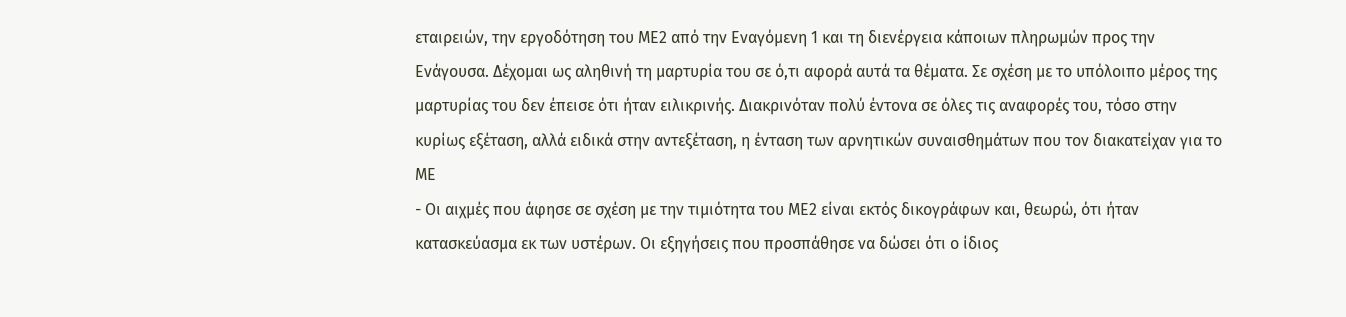εταιρειών, την εργοδότηση του ΜΕ2 από την Εναγόμενη 1 και τη διενέργεια κάποιων πληρωμών προς την Ενάγουσα. Δέχομαι ως αληθινή τη μαρτυρία του σε ό,τι αφορά αυτά τα θέματα. Σε σχέση με το υπόλοιπο μέρος της μαρτυρίας του δεν έπεισε ότι ήταν ειλικρινής. Διακρινόταν πολύ έντονα σε όλες τις αναφορές του, τόσο στην κυρίως εξέταση, αλλά ειδικά στην αντεξέταση, η ένταση των αρνητικών συναισθημάτων που τον διακατείχαν για το ΜΕ
- Οι αιχμές που άφησε σε σχέση με την τιμιότητα του ΜΕ2 είναι εκτός δικογράφων και, θεωρώ, ότι ήταν κατασκεύασμα εκ των υστέρων. Οι εξηγήσεις που προσπάθησε να δώσει ότι ο ίδιος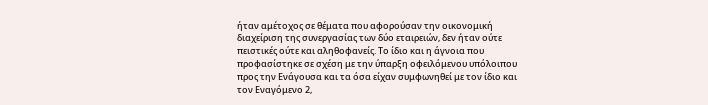ήταν αμέτοχος σε θέματα που αφορούσαν την οικονομική διαχείριση της συνεργασίας των δύο εταιρειών, δεν ήταν ούτε πειστικές ούτε και αληθοφανείς. Το ίδιο και η άγνοια που προφασίστηκε σε σχέση με την ύπαρξη οφειλόμενου υπόλοιπου προς την Ενάγουσα και τα όσα είχαν συμφωνηθεί με τον ίδιο και τον Εναγόμενο 2,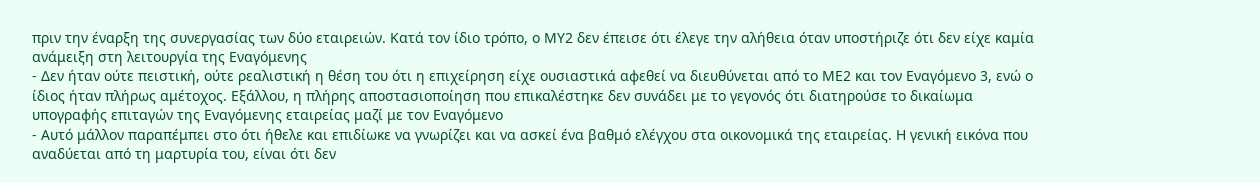πριν την έναρξη της συνεργασίας των δύο εταιρειών. Κατά τον ίδιο τρόπο, ο ΜΥ2 δεν έπεισε ότι έλεγε την αλήθεια όταν υποστήριζε ότι δεν είχε καμία ανάμειξη στη λειτουργία της Εναγόμενης
- Δεν ήταν ούτε πειστική, ούτε ρεαλιστική η θέση του ότι η επιχείρηση είχε ουσιαστικά αφεθεί να διευθύνεται από το ΜΕ2 και τον Εναγόμενο 3, ενώ ο ίδιος ήταν πλήρως αμέτοχος. Εξάλλου, η πλήρης αποστασιοποίηση που επικαλέστηκε δεν συνάδει με το γεγονός ότι διατηρούσε το δικαίωμα υπογραφής επιταγών της Εναγόμενης εταιρείας μαζί με τον Εναγόμενο
- Αυτό μάλλον παραπέμπει στο ότι ήθελε και επιδίωκε να γνωρίζει και να ασκεί ένα βαθμό ελέγχου στα οικονομικά της εταιρείας. Η γενική εικόνα που αναδύεται από τη μαρτυρία του, είναι ότι δεν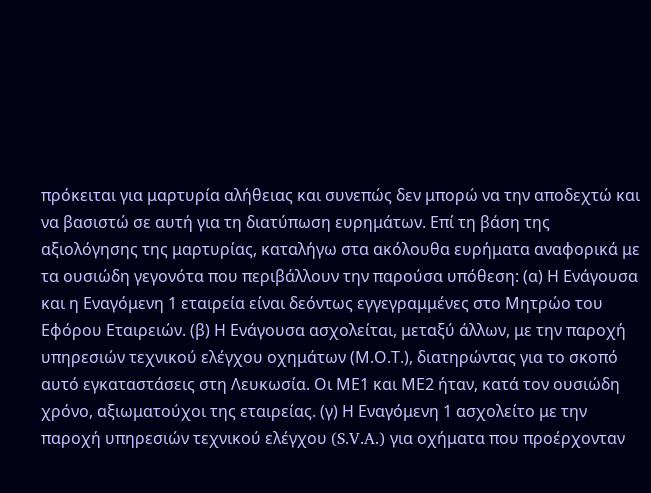πρόκειται για μαρτυρία αλήθειας και συνεπώς δεν μπορώ να την αποδεχτώ και να βασιστώ σε αυτή για τη διατύπωση ευρημάτων. Επί τη βάση της αξιολόγησης της μαρτυρίας, καταλήγω στα ακόλουθα ευρήματα αναφορικά με τα ουσιώδη γεγονότα που περιβάλλουν την παρούσα υπόθεση: (α) Η Ενάγουσα και η Εναγόμενη 1 εταιρεία είναι δεόντως εγγεγραμμένες στο Μητρώο του Εφόρου Εταιρειών. (β) Η Ενάγουσα ασχολείται, μεταξύ άλλων, με την παροχή υπηρεσιών τεχνικού ελέγχου οχημάτων (Μ.Ο.Τ.), διατηρώντας για το σκοπό αυτό εγκαταστάσεις στη Λευκωσία. Οι ΜΕ1 και ΜΕ2 ήταν, κατά τον ουσιώδη χρόνο, αξιωματούχοι της εταιρείας. (γ) Η Εναγόμενη 1 ασχολείτο με την παροχή υπηρεσιών τεχνικού ελέγχου (S.V.A.) για οχήματα που προέρχονταν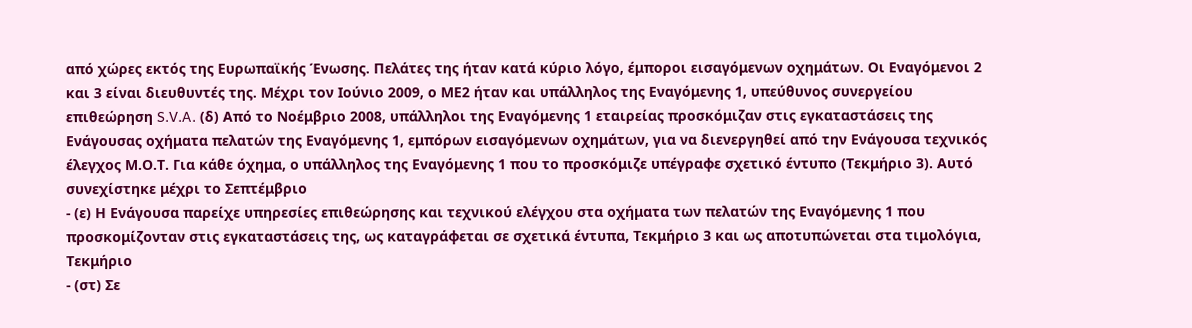από χώρες εκτός της Ευρωπαϊκής Ένωσης. Πελάτες της ήταν κατά κύριο λόγο, έμποροι εισαγόμενων οχημάτων. Οι Εναγόμενοι 2 και 3 είναι διευθυντές της. Μέχρι τον Ιούνιο 2009, ο ΜΕ2 ήταν και υπάλληλος της Εναγόμενης 1, υπεύθυνος συνεργείου επιθεώρηση S.V.A. (δ) Από το Νοέμβριο 2008, υπάλληλοι της Εναγόμενης 1 εταιρείας προσκόμιζαν στις εγκαταστάσεις της Ενάγουσας οχήματα πελατών της Εναγόμενης 1, εμπόρων εισαγόμενων οχημάτων, για να διενεργηθεί από την Ενάγουσα τεχνικός έλεγχος Μ.Ο.Τ. Για κάθε όχημα, ο υπάλληλος της Εναγόμενης 1 που το προσκόμιζε υπέγραφε σχετικό έντυπο (Τεκμήριο 3). Αυτό συνεχίστηκε μέχρι το Σεπτέμβριο
- (ε) Η Ενάγουσα παρείχε υπηρεσίες επιθεώρησης και τεχνικού ελέγχου στα οχήματα των πελατών της Εναγόμενης 1 που προσκομίζονταν στις εγκαταστάσεις της, ως καταγράφεται σε σχετικά έντυπα, Τεκμήριο 3 και ως αποτυπώνεται στα τιμολόγια, Τεκμήριο
- (στ) Σε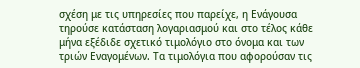σχέση με τις υπηρεσίες που παρείχε, η Ενάγουσα τηρούσε κατάσταση λογαριασμού και στο τέλος κάθε μήνα εξέδιδε σχετικό τιμολόγιο στο όνομα και των τριών Εναγομένων. Τα τιμολόγια που αφορούσαν τις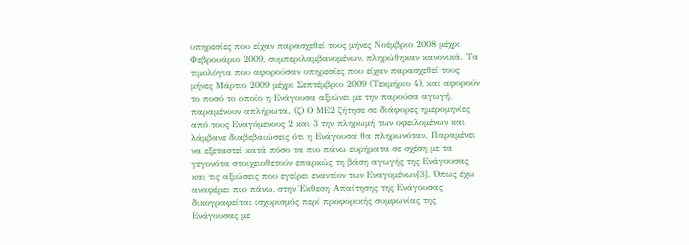υπηρεσίες που είχαν παρασχεθεί τους μήνες Νοέμβριο 2008 μέχρι Φεβρουάριο 2009, συμπεριλαμβανομένων, πληρώθηκαν κανονικά. Τα τιμολόγια που αφορούσαν υπηρεσίες που είχαν παρασχεθεί τους μήνες Μάρτιο 2009 μέχρι Σεπτέμβριο 2009 (Τεκμήριο 4), και αφορούν το ποσό το οποίο η Ενάγουσα αξιώνει με την παρούσα αγωγή, παραμένουν απλήρωτα. (ζ) Ο ΜΕ2 ζήτησε σε διάφορες ημερομηνίες από τους Εναγόμενους 2 και 3 την πληρωμή των οφειλομένων και λάμβανε διαβεβαιώσεις ότι η Ενάγουσα θα πληρωνόταν. Παραμένει να εξεταστεί κατά πόσο τα πιο πάνω ευρήματα σε σχέση με τα γεγονότα στοιχειοθετούν επαρκώς τη βάση αγωγής της Ενάγουσας και τις αξιώσεις που εγείρει εναντίον των Εναγομένων[3]. Όπως έχω αναφέρει πιο πάνω, στην Έκθεση Απαίτησης της Ενάγουσας δικογραφείται ισχυρισμός περί προφορικής συμφωνίας της Ενάγουσας με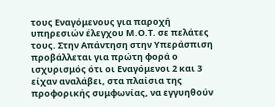τους Εναγόμενους για παροχή υπηρεσιών έλεγχου Μ.Ο.Τ. σε πελάτες τους. Στην Απάντηση στην Υπεράσπιση προβάλλεται για πρώτη φορά ο ισχυρισμός ότι οι Εναγόμενοι 2 και 3 είχαν αναλάβει, στα πλαίσια της προφορικής συμφωνίας, να εγγυηθούν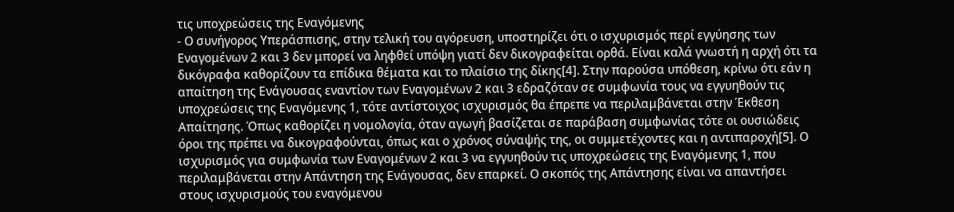τις υποχρεώσεις της Εναγόμενης
- Ο συνήγορος Υπεράσπισης, στην τελική του αγόρευση, υποστηρίζει ότι ο ισχυρισμός περί εγγύησης των Εναγομένων 2 και 3 δεν μπορεί να ληφθεί υπόψη γιατί δεν δικογραφείται ορθά. Είναι καλά γνωστή η αρχή ότι τα δικόγραφα καθορίζουν τα επίδικα θέματα και το πλαίσιο της δίκης[4]. Στην παρούσα υπόθεση, κρίνω ότι εάν η απαίτηση της Ενάγουσας εναντίον των Εναγομένων 2 και 3 εδραζόταν σε συμφωνία τους να εγγυηθούν τις υποχρεώσεις της Εναγόμενης 1, τότε αντίστοιχος ισχυρισμός θα έπρεπε να περιλαμβάνεται στην Έκθεση Απαίτησης. Όπως καθορίζει η νομολογία, όταν αγωγή βασίζεται σε παράβαση συμφωνίας τότε οι ουσιώδεις όροι της πρέπει να δικογραφούνται, όπως και ο χρόνος σύναψής της, οι συμμετέχοντες και η αντιπαροχή[5]. Ο ισχυρισμός για συμφωνία των Εναγομένων 2 και 3 να εγγυηθούν τις υποχρεώσεις της Εναγόμενης 1, που περιλαμβάνεται στην Απάντηση της Ενάγουσας, δεν επαρκεί. Ο σκοπός της Απάντησης είναι να απαντήσει στους ισχυρισμούς του εναγόμενου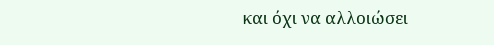και όχι να αλλοιώσει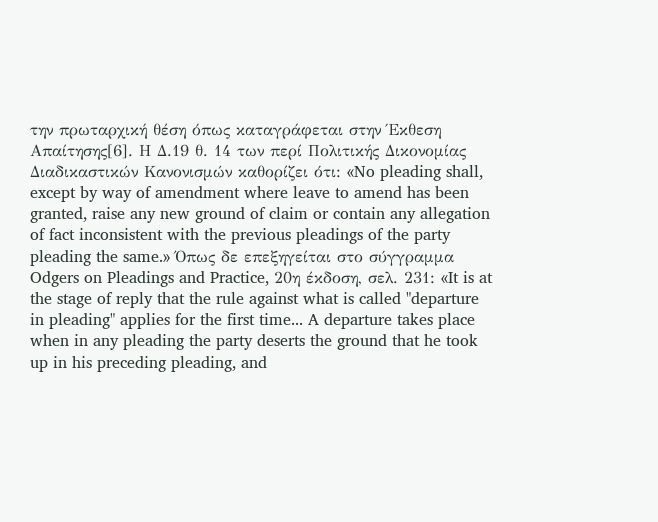την πρωταρχική θέση όπως καταγράφεται στην Έκθεση Απαίτησης[6]. Η Δ.19 θ. 14 των περί Πολιτικής Δικονομίας Διαδικαστικών Κανονισμών καθορίζει ότι: «No pleading shall, except by way of amendment where leave to amend has been granted, raise any new ground of claim or contain any allegation of fact inconsistent with the previous pleadings of the party pleading the same.» Όπως δε επεξηγείται στο σύγγραμμα Odgers on Pleadings and Practice, 20η έκδοση, σελ. 231: «It is at the stage of reply that the rule against what is called "departure in pleading" applies for the first time... A departure takes place when in any pleading the party deserts the ground that he took up in his preceding pleading, and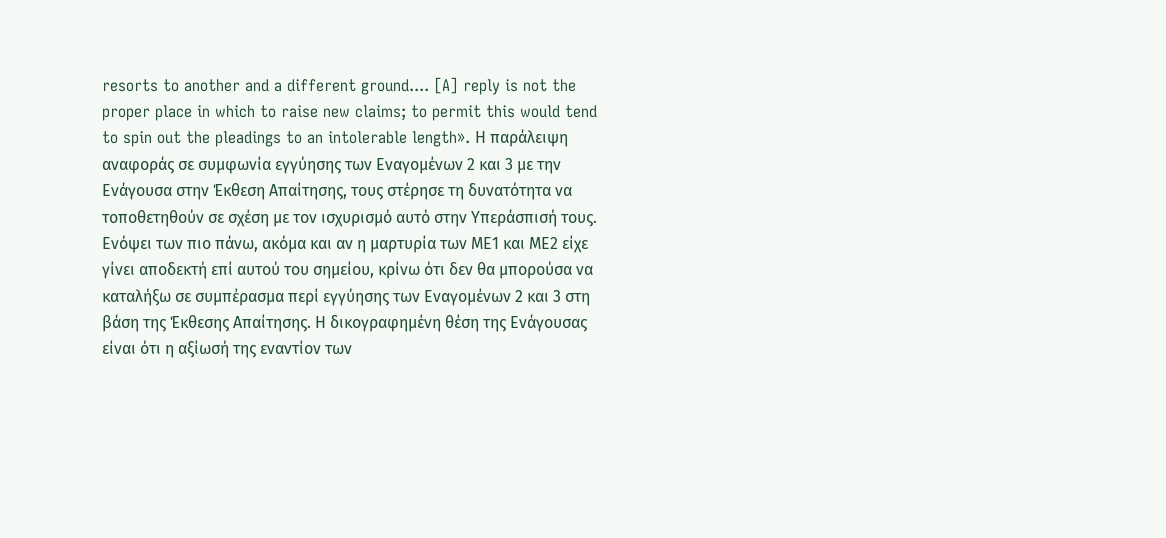resorts to another and a different ground.... [A] reply is not the proper place in which to raise new claims; to permit this would tend to spin out the pleadings to an intolerable length». Η παράλειψη αναφοράς σε συμφωνία εγγύησης των Εναγομένων 2 και 3 με την Ενάγουσα στην Έκθεση Απαίτησης, τους στέρησε τη δυνατότητα να τοποθετηθούν σε σχέση με τον ισχυρισμό αυτό στην Υπεράσπισή τους. Ενόψει των πιο πάνω, ακόμα και αν η μαρτυρία των ΜΕ1 και ΜΕ2 είχε γίνει αποδεκτή επί αυτού του σημείου, κρίνω ότι δεν θα μπορούσα να καταλήξω σε συμπέρασμα περί εγγύησης των Εναγομένων 2 και 3 στη βάση της Έκθεσης Απαίτησης. Η δικογραφημένη θέση της Ενάγουσας είναι ότι η αξίωσή της εναντίον των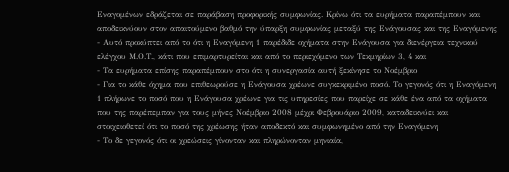Εναγομένων εδράζεται σε παράβαση προφορικής συμφωνίας. Κρίνω ότι τα ευρήματα παραπέμπουν και αποδεικνύουν στον απαιτούμενο βαθμό την ύπαρξη συμφωνίας μεταξύ της Ενάγουσας και της Εναγόμενης
- Αυτό προκύπτει από το ότι η Εναγόμενη 1 παρέδιδε οχήματα στην Ενάγουσα για διενέργεια τεχνικού ελέγχου Μ.Ο.Τ., κάτι που επιμαρτυρείται και από το περιεχόμενο των Τεκμηρίων 3, 4 και
- Τα ευρήματα επίσης παραπέμπουν στο ότι η συνεργασία αυτή ξεκίνησε το Νοέμβριο
- Για το κάθε όχημα που επιθεωρούσε η Ενάγουσα χρέωνε συγκεκριμένο ποσό. Το γεγονός ότι η Εναγόμενη 1 πλήρωνε το ποσό που η Ενάγουσα χρέωνε για τις υπηρεσίες που παρείχε σε κάθε ένα από τα οχήματα που της παρέπεμπαν για τους μήνες Νοέμβριο 2008 μέχρι Φεβρουάριο 2009, καταδεικνύει και στοιχειοθετεί ότι το ποσό της χρέωσης ήταν αποδεκτό και συμφωνημένο από την Εναγόμενη
- Το δε γεγονός ότι οι χρεώσεις γίνονταν και πληρώνονταν μηνιαία,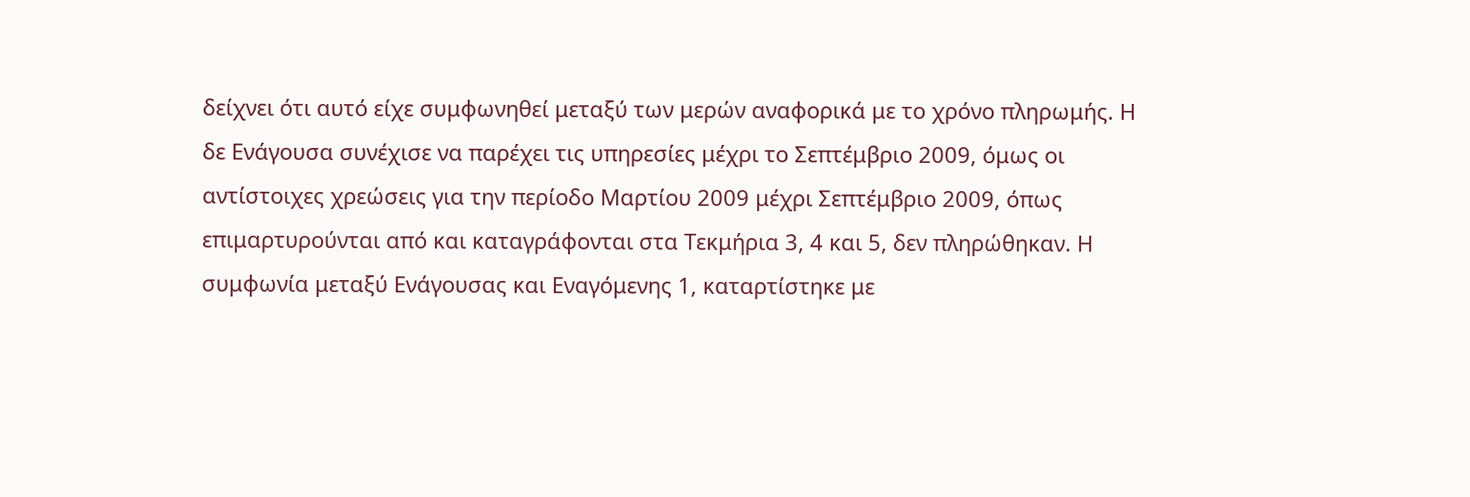δείχνει ότι αυτό είχε συμφωνηθεί μεταξύ των μερών αναφορικά με το χρόνο πληρωμής. Η δε Ενάγουσα συνέχισε να παρέχει τις υπηρεσίες μέχρι το Σεπτέμβριο 2009, όμως οι αντίστοιχες χρεώσεις για την περίοδο Μαρτίου 2009 μέχρι Σεπτέμβριο 2009, όπως επιμαρτυρούνται από και καταγράφονται στα Τεκμήρια 3, 4 και 5, δεν πληρώθηκαν. Η συμφωνία μεταξύ Ενάγουσας και Εναγόμενης 1, καταρτίστηκε με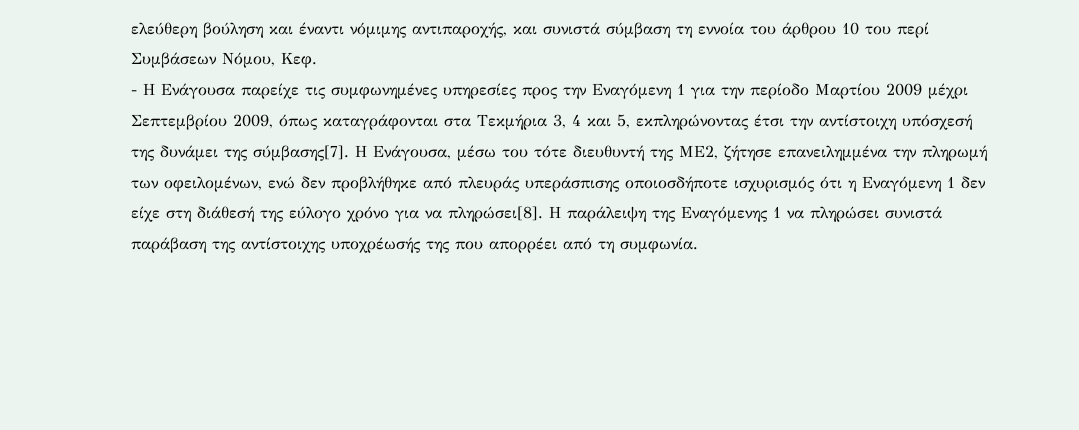ελεύθερη βούληση και έναντι νόμιμης αντιπαροχής, και συνιστά σύμβαση τη εννοία του άρθρου 10 του περί Συμβάσεων Νόμου, Κεφ.
- Η Ενάγουσα παρείχε τις συμφωνημένες υπηρεσίες προς την Εναγόμενη 1 για την περίοδο Μαρτίου 2009 μέχρι Σεπτεμβρίου 2009, όπως καταγράφονται στα Τεκμήρια 3, 4 και 5, εκπληρώνοντας έτσι την αντίστοιχη υπόσχεσή της δυνάμει της σύμβασης[7]. Η Ενάγουσα, μέσω του τότε διευθυντή της ΜΕ2, ζήτησε επανειλημμένα την πληρωμή των οφειλομένων, ενώ δεν προβλήθηκε από πλευράς υπεράσπισης οποιοσδήποτε ισχυρισμός ότι η Εναγόμενη 1 δεν είχε στη διάθεσή της εύλογο χρόνο για να πληρώσει[8]. Η παράλειψη της Εναγόμενης 1 να πληρώσει συνιστά παράβαση της αντίστοιχης υποχρέωσής της που απορρέει από τη συμφωνία.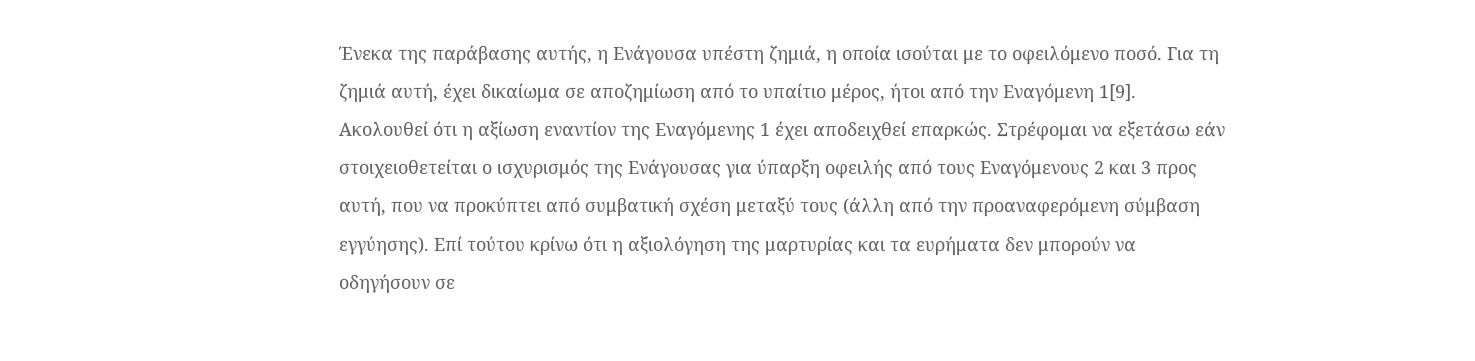Ένεκα της παράβασης αυτής, η Ενάγουσα υπέστη ζημιά, η οποία ισούται με το οφειλόμενο ποσό. Για τη ζημιά αυτή, έχει δικαίωμα σε αποζημίωση από το υπαίτιο μέρος, ήτοι από την Εναγόμενη 1[9]. Ακολουθεί ότι η αξίωση εναντίον της Εναγόμενης 1 έχει αποδειχθεί επαρκώς. Στρέφομαι να εξετάσω εάν στοιχειοθετείται ο ισχυρισμός της Ενάγουσας για ύπαρξη οφειλής από τους Εναγόμενους 2 και 3 προς αυτή, που να προκύπτει από συμβατική σχέση μεταξύ τους (άλλη από την προαναφερόμενη σύμβαση εγγύησης). Επί τούτου κρίνω ότι η αξιολόγηση της μαρτυρίας και τα ευρήματα δεν μπορούν να οδηγήσουν σε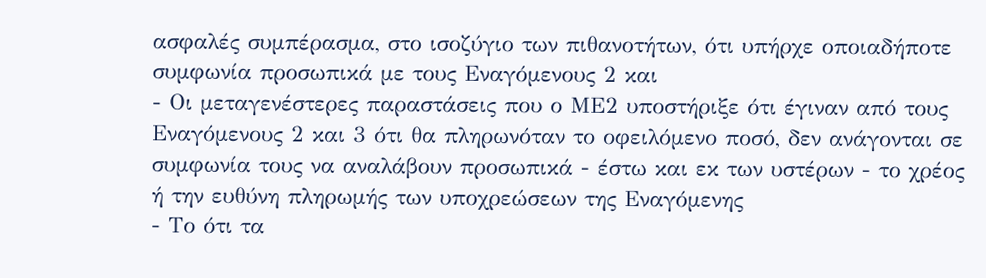ασφαλές συμπέρασμα, στο ισοζύγιο των πιθανοτήτων, ότι υπήρχε οποιαδήποτε συμφωνία προσωπικά με τους Εναγόμενους 2 και
- Οι μεταγενέστερες παραστάσεις που ο ΜΕ2 υποστήριξε ότι έγιναν από τους Εναγόμενους 2 και 3 ότι θα πληρωνόταν το οφειλόμενο ποσό, δεν ανάγονται σε συμφωνία τους να αναλάβουν προσωπικά - έστω και εκ των υστέρων - το χρέος ή την ευθύνη πληρωμής των υποχρεώσεων της Εναγόμενης
- Το ότι τα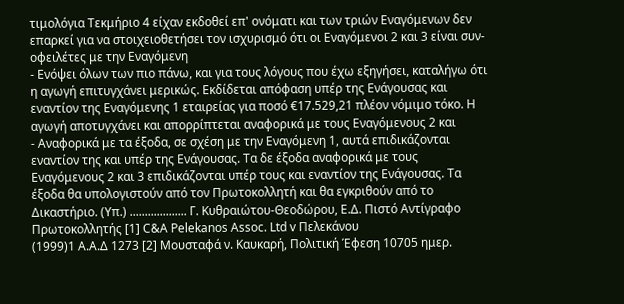τιμολόγια Τεκμήριο 4 είχαν εκδοθεί επ' ονόματι και των τριών Εναγόμενων δεν επαρκεί για να στοιχειοθετήσει τον ισχυρισμό ότι οι Εναγόμενοι 2 και 3 είναι συν-οφειλέτες με την Εναγόμενη
- Ενόψει όλων των πιο πάνω, και για τους λόγους που έχω εξηγήσει, καταλήγω ότι η αγωγή επιτυγχάνει μερικώς. Εκδίδεται απόφαση υπέρ της Ενάγουσας και εναντίον της Εναγόμενης 1 εταιρείας για ποσό €17.529,21 πλέον νόμιμο τόκο. Η αγωγή αποτυγχάνει και απορρίπτεται αναφορικά με τους Εναγόμενους 2 και
- Αναφορικά με τα έξοδα, σε σχέση με την Εναγόμενη 1, αυτά επιδικάζονται εναντίον της και υπέρ της Ενάγουσας. Τα δε έξοδα αναφορικά με τους Εναγόμενους 2 και 3 επιδικάζονται υπέρ τους και εναντίον της Ενάγουσας. Τα έξοδα θα υπολογιστούν από τον Πρωτοκολλητή και θα εγκριθούν από το Δικαστήριο. (Υπ.) ................... Γ. Κυθραιώτου-Θεοδώρου, Ε.Δ. Πιστό Αντίγραφο Πρωτοκολλητής [1] C&A Pelekanos Assoc. Ltd v Πελεκάνου
(1999)1 Α.Α.Δ 1273 [2] Μουσταφά ν. Καυκαρή, Πολιτική Έφεση 10705 ημερ.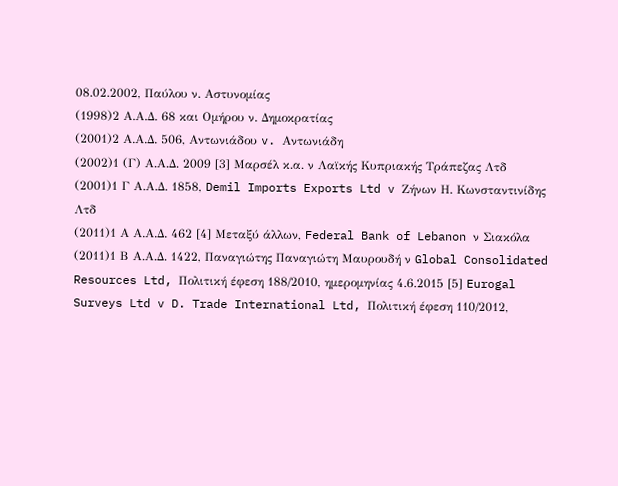08.02.2002, Παύλου ν. Αστυνομίας
(1998)2 Α.Α.Δ. 68 και Ομήρου ν. Δημοκρατίας
(2001)2 Α.Α.Δ. 506, Αντωνιάδου v. Αντωνιάδη
(2002)1 (Γ) Α.Α.Δ. 2009 [3] Μαρσέλ κ.α. ν Λαϊκής Κυπριακής Τράπεζας Λτδ
(2001)1 Γ Α.Α.Δ. 1858, Demil Imports Exports Ltd v Ζήνων Η. Κωνσταντινίδης Λτδ
(2011)1 Α Α.Α.Δ. 462 [4] Μεταξύ άλλων, Federal Bank of Lebanon ν Σιακόλα
(2011)1 Β Α.Α.Δ. 1422, Παναγιώτης Παναγιώτη Μαυρουδή ν Global Consolidated Resources Ltd, Πολιτική έφεση 188/2010, ημερομηνίας 4.6.2015 [5] Eurogal Surveys Ltd v D. Trade International Ltd, Πολιτική έφεση 110/2012,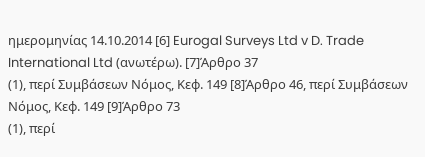ημερομηνίας 14.10.2014 [6] Eurogal Surveys Ltd v D. Trade International Ltd (ανωτέρω). [7]Άρθρο 37
(1), περί Συμβάσεων Νόμος, Κεφ. 149 [8]Άρθρο 46, περί Συμβάσεων Νόμος, Κεφ. 149 [9]Άρθρο 73
(1), περί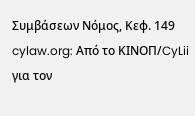Συμβάσεων Νόμος, Κεφ. 149 cylaw.org: Από το ΚΙΝOΠ/CyLii για τον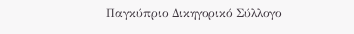Παγκύπριο Δικηγορικό Σύλλογο